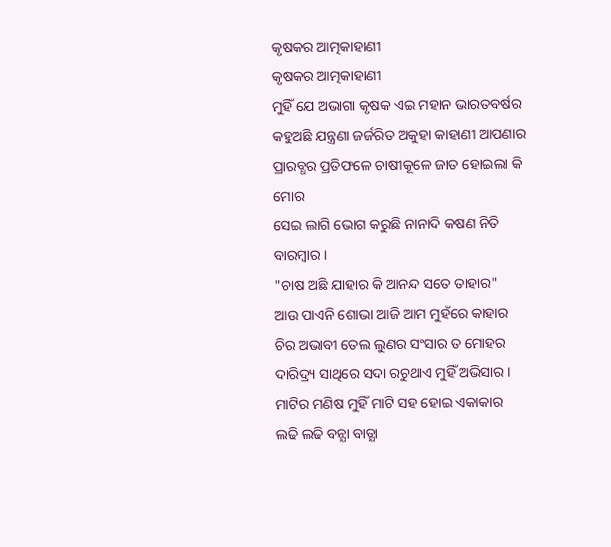କୃଷକର ଆତ୍ମକାହାଣୀ
କୃଷକର ଆତ୍ମକାହାଣୀ
ମୁହିଁ ଯେ ଅଭାଗା କୃଷକ ଏଇ ମହାନ ଭାରତବର୍ଷର
କହୁଅଛି ଯନ୍ତ୍ରଣା ଜର୍ଜରିତ ଅକୁହା କାହାଣୀ ଆପଣାର
ପ୍ରାରବ୍ଧର ପ୍ରତିଫଳେ ଚାଷୀକୂଳେ ଜାତ ହୋଇଲା କି ମୋର
ସେଇ ଲାଗି ଭୋଗ କରୁଛି ନାନାଦି କଷଣ ନିତି ବାରମ୍ବାର।
"ଚାଷ ଅଛି ଯାହାର କି ଆନନ୍ଦ ସତେ ତାହାର"
ଆଉ ପାଏନି ଶୋଭା ଆଜି ଆମ ମୁହଁରେ କାହାର
ଚିର ଅଭାବୀ ତେଲ ଲୁଣର ସଂସାର ତ ମୋହର
ଦାରିଦ୍ର୍ୟ ସାଥିରେ ସଦା ରଚୁଥାଏ ମୁହିଁ ଅଭିସାର।
ମାଟିର ମଣିଷ ମୁହିଁ ମାଟି ସହ ହୋଇ ଏକାକାର
ଲଢି ଲଢି ବନ୍ଯା ବାତ୍ଯା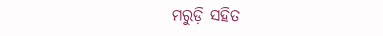ମରୁଡ଼ି ସହିତ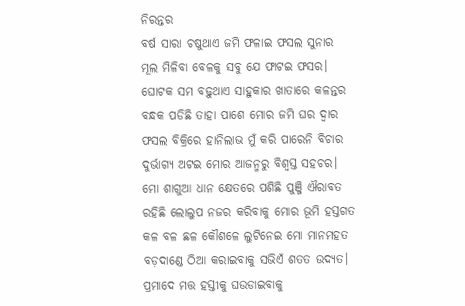ନିରନ୍ତର
ବର୍ଷ ସାରା ଚଷୁଥାଏ ଜମି ଫଳାଇ ଫସଲ ସୁନାର
ମୂଲ ମିଳିବା ବେଳକୁ ସବୁ ଯେ ଫାଟଇ ଫସର।
ଘୋଟକ ସମ ବଢ଼ୁଥାଏ ସାହୁକାର ଖାତାରେ କଳନ୍ତର
ବନ୍ଧକ ପଡିଛି ତାହା ପାଶେ ମୋର ଜମି ଘର ଦ୍ବାର
ଫସଲ ବିକ୍ରିରେ ହାନିଲାଭ ମୁଁ କରି ପାରେନି ବିଚାର
ଦୁର୍ଭାଗ୍ଯ ଅଟଇ ମୋର ଆଜନ୍ମରୁ ବିଶ୍ବସ୍ତ ସହଚର।
ମୋ ଶାଗୁଆ ଧାନ କ୍ଷେତରେ ପଶିଛି ପୁଞ୍ଜି ଐରାବତ
ରହିଛି ଲୋଲୁପ ନଜର କରିବାକୁ ମୋର ଭୂମି ହସ୍ତଗତ
କଳ ବଳ ଛଳ କୌଶଳେ ଲୁଟିନେଇ ମୋ ମାନମହତ
ବଡ଼ଦାଣ୍ଡେ ଠିଆ କରାଇବାକୁ ସଭିଏଁ ଶତତ ଉଦ୍ଯତ।
ପ୍ରମାଦେ ମତ୍ତ ହସ୍ତୀକୁ ଘଉଡାଇବାକୁ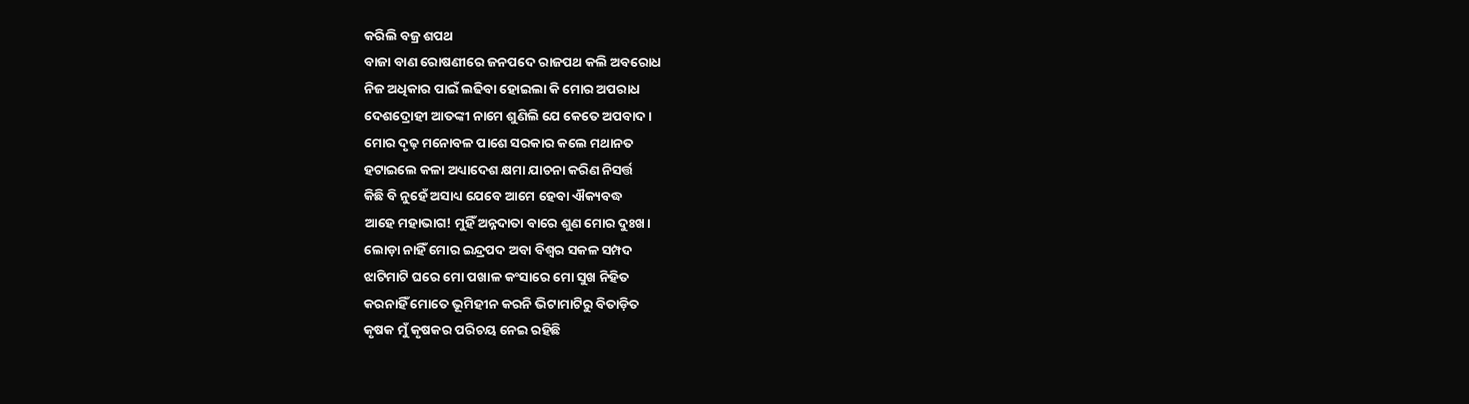କରିଲି ବଜ୍ର ଶପଥ
ବାଜା ବାଣ ରୋଷଣୀରେ ଜନପଦେ ରାଜପଥ କଲି ଅବରୋଧ
ନିଜ ଅଧିକାର ପାଇଁ ଲଢିବା ହୋଇଲା କି ମୋର ଅପରାଧ
ଦେଶଦ୍ରୋହୀ ଆତଙ୍କୀ ନାମେ ଶୁଣିଲି ଯେ କେତେ ଅପବାଦ।
ମୋର ଦୃଢ଼ ମନୋବଳ ପାଶେ ସରକାର କଲେ ମଥାନତ
ହଟାଇଲେ କଳା ଅଧ୍ୟାଦେଶ କ୍ଷମା ଯାଚନା କରିଣ ନିସର୍ତ୍ତ
କିଛି ବି ନୁହେଁ ଅସାଧ୍ୟ ଯେବେ ଆମେ ହେବା ଐକ୍ୟବଦ୍ଧ
ଆହେ ମହାଭାଗ! ମୁହିଁ ଅନ୍ନଦାତା ବାରେ ଶୁଣ ମୋର ଦୁଃଖ।
ଲୋଡ଼ା ନାହିଁ ମୋର ଇନ୍ଦ୍ରପଦ ଅବା ବିଶ୍ବର ସକଳ ସମ୍ପଦ
ଝାଟିମାଟି ଘରେ ମୋ ପଖାଳ କଂସାରେ ମୋ ସୁଖ ନିହିତ
କରନାହିଁ ମୋତେ ଭୂମିହୀନ କରନି ଭିଟାମାଟିରୁ ବିତାଡ଼ିତ
କୃଷକ ମୁଁ କୃଷକର ପରିଚୟ ନେଇ ରହିଛି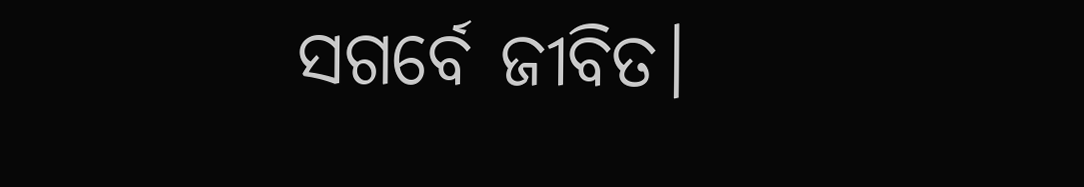ସଗର୍ବେ ଜୀବିତ।